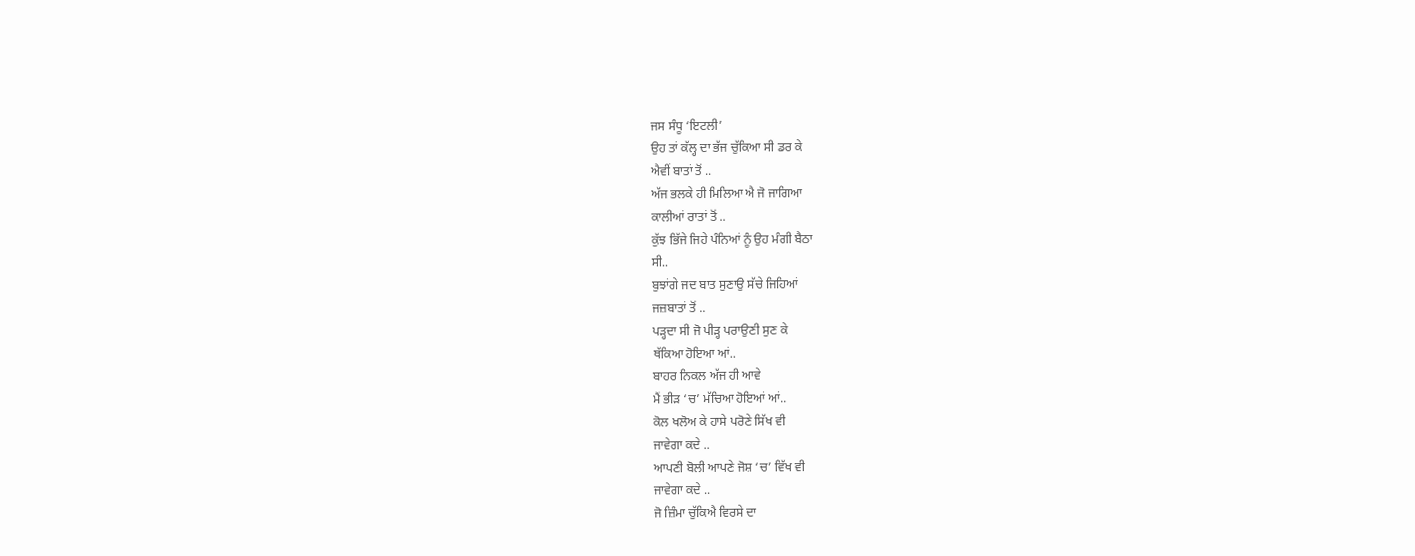ਜਸ ਸੰਧੂ ‘ਇਟਲੀ’
ਉਹ ਤਾਂ ਕੱਲ੍ਹ ਦਾ ਭੱਜ ਚੁੱਕਿਆ ਸੀ ਡਰ ਕੇ
ਐਵੀਂ ਬਾਤਾਂ ਤੋਂ ..
ਅੱਜ ਭਲਕੇ ਹੀ ਮਿਲਿਆ ਐ ਜੋ ਜਾਗਿਆ
ਕਾਲੀਆਂ ਰਾਤਾਂ ਤੋਂ ..
ਕੁੱਝ ਭਿੱਜੇ ਜਿਹੇ ਪੰਨਿਆਂ ਨੂੰ ਉਹ ਮੰਗੀ ਬੈਠਾ
ਸੀ..
ਬੁਝਾਂਗੇ ਜਦ ਬਾਤ ਸੁਣਾਉ ਸੱਚੇ ਜਿਹਿਆਂ
ਜਜ਼ਬਾਤਾਂ ਤੋਂ ..
ਪੜ੍ਹਦਾ ਸੀ ਜੋ ਪੀੜ੍ਹ ਪਰਾਉਣੀ ਸੁਣ ਕੇ
ਥੱਕਿਆ ਹੋਇਆ ਆਂ..
ਬਾਹਰ ਨਿਕਲ ਅੱਜ ਹੀ ਆਵੇ
ਮੈਂ ਭੀੜ ‘ਚ’ ਮੱਚਿਆ ਹੋਇਆਂ ਆਂ..
ਕੋਲ ਖਲੋਅ ਕੇ ਹਾਸੇ ਪਰੋਣੇ ਸਿੱਖ ਵੀ
ਜਾਵੇਗਾ ਕਦੇ ..
ਆਪਣੀ ਬੋਲੀ ਆਪਣੇ ਜੋਸ਼ ‘ਚ’ ਵਿੱਖ ਵੀ
ਜਾਵੇਗਾ ਕਦੇ ..
ਜੋ ਜ਼ਿੰਮਾ ਚੁੱਕਿਐ ਵਿਰਸੇ ਦਾ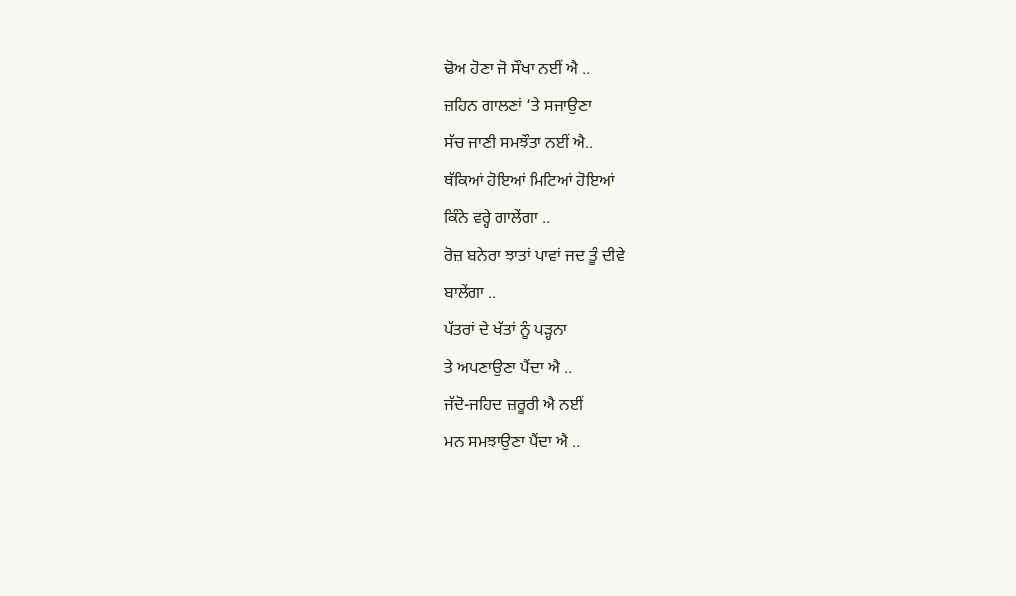ਢੋਅ ਹੋਣਾ ਜੋ ਸੌਖਾ ਨਈਂ ਐ ..
ਜ਼ਹਿਨ ਗਾਲਣਾਂ ‘ਤੇ ਸਜਾਉਣਾ
ਸੱਚ ਜਾਣੀ ਸਮਝੌਤਾ ਨਈਂ ਐ..
ਥੱਕਿਆਂ ਹੋਇਆਂ ਮਿਟਿਆਂ ਹੋਇਆਂ
ਕਿੰਨੇ ਵਰ੍ਹੇ ਗਾਲੇਂਗਾ ..
ਰੋਜ਼ ਬਨੇਰਾ ਝਾਤਾਂ ਪਾਵਾਂ ਜਦ ਤੂੰ ਦੀਵੇ
ਬਾਲੇਂਗਾ ..
ਪੱਤਰਾਂ ਦੇ ਖੱਤਾਂ ਨੂੰ ਪੜ੍ਹਨਾ
ਤੇ ਅਪਣਾਉਣਾ ਪੈਂਦਾ ਐ ..
ਜੱਦੋ-ਜਹਿਦ ਜ਼ਰੂਰੀ ਐ ਨਈਂ
ਮਨ ਸਮਝਾਉਣਾ ਪੈਂਦਾ ਐ ..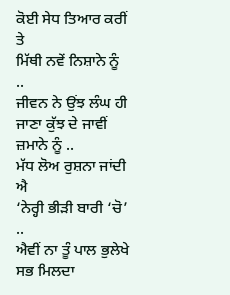ਕੋਈ ਸੇਧ ਤਿਆਰ ਕਰੀਂ ਤੇ
ਮਿੱਥੀ ਨਵੇਂ ਨਿਸ਼ਾਨੇ ਨੂੰ ..
ਜੀਵਨ ਨੇ ਉਂਝ ਲੰਘ ਹੀ ਜਾਣਾ ਕੁੱਝ ਦੇ ਜਾਵੀਂ
ਜ਼ਮਾਨੇ ਨੂੰ ..
ਮੱਧ ਲੋਅ ਰੁਸ਼ਨਾ ਜਾਂਦੀ ਐ
‘ਨੇਰ੍ਹੀ ਭੀੜੀ ਬਾਰੀ ‘ਚੋ’ ..
ਐਵੀਂ ਨਾ ਤੂੰ ਪਾਲ ਭੁਲੇਖੇ ਸਭ ਮਿਲਦਾ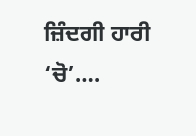ਜ਼ਿੰਦਗੀ ਹਾਰੀ ‘ਚੋ’….